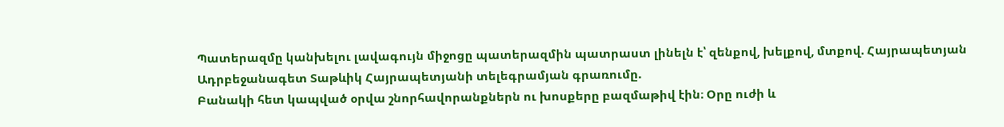Պատերազմը կանխելու լավագույն միջոցը պատերազմին պատրաստ լինելն է՝ զենքով, խելքով, մտքով. Հայրապետյան
Ադրբեջանագետ Տաթևիկ Հայրապետյանի տելեգրամյան գրառումը.
Բանակի հետ կապված օրվա շնորհավորանքներն ու խոսքերը բազմաթիվ էին։ Օրը ուժի և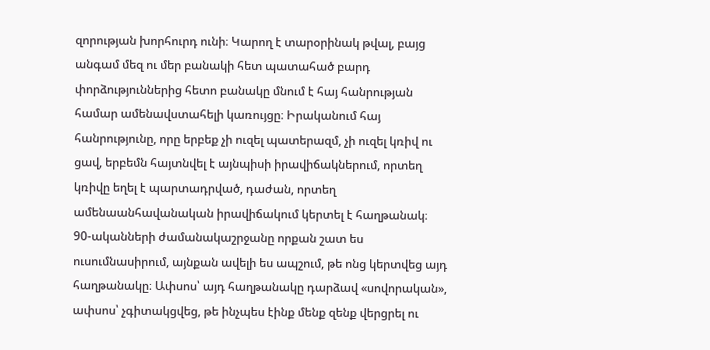զորության խորհուրդ ունի։ Կարող է տարօրինակ թվալ, բայց անգամ մեզ ու մեր բանակի հետ պատահած բարդ փորձություններից հետո բանակը մնում է հայ հանրության համար ամենավստահելի կառույցը։ Իրականում հայ հանրությունը, որը երբեք չի ուզել պատերազմ, չի ուզել կռիվ ու ցավ, երբեմն հայտնվել է այնպիսի իրավիճակներում, որտեղ կռիվը եղել է պարտադրված, դաժան, որտեղ ամենաանհավանական իրավիճակում կերտել է հաղթանակ։
90-ականների ժամանակաշրջանը որքան շատ ես ուսումնասիրում, այնքան ավելի ես ապշում, թե ոնց կերտվեց այդ հաղթանակը։ Ափսոս՝ այդ հաղթանակը դարձավ «սովորական», ափսոս՝ չգիտակցվեց, թե ինչպես էինք մենք զենք վերցրել ու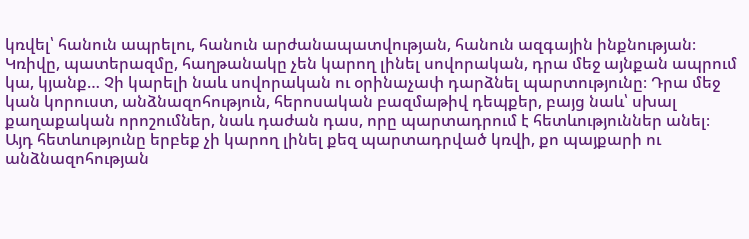կռվել՝ հանուն ապրելու, հանուն արժանապատվության, հանուն ազգային ինքնության։ Կռիվը, պատերազմը, հաղթանակը չեն կարող լինել սովորական, դրա մեջ այնքան ապրում կա, կյանք… Չի կարելի նաև սովորական ու օրինաչափ դարձնել պարտությունը։ Դրա մեջ կան կորուստ, անձնազոհություն, հերոսական բազմաթիվ դեպքեր, բայց նաև՝ սխալ քաղաքական որոշումներ, նաև դաժան դաս, որը պարտադրում է հետևություններ անել։ Այդ հետևությունը երբեք չի կարող լինել քեզ պարտադրված կռվի, քո պայքարի ու անձնազոհության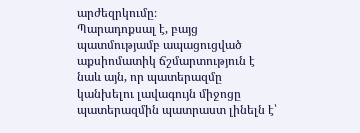արժեզրկումը։
Պարադոքսալ է, բայց պատմությամբ ապացուցված աքսիոմատիկ ճշմարտություն է նաև այն, որ պատերազմը կանխելու լավագույն միջոցը պատերազմին պատրաստ լինելն է՝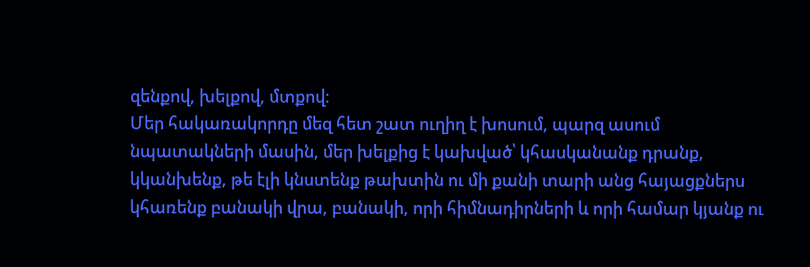զենքով, խելքով, մտքով։
Մեր հակառակորդը մեզ հետ շատ ուղիղ է խոսում, պարզ ասում նպատակների մասին, մեր խելքից է կախված՝ կհասկանանք դրանք, կկանխենք, թե էլի կնստենք թախտին ու մի քանի տարի անց հայացքներս կհառենք բանակի վրա, բանակի, որի հիմնադիրների և որի համար կյանք ու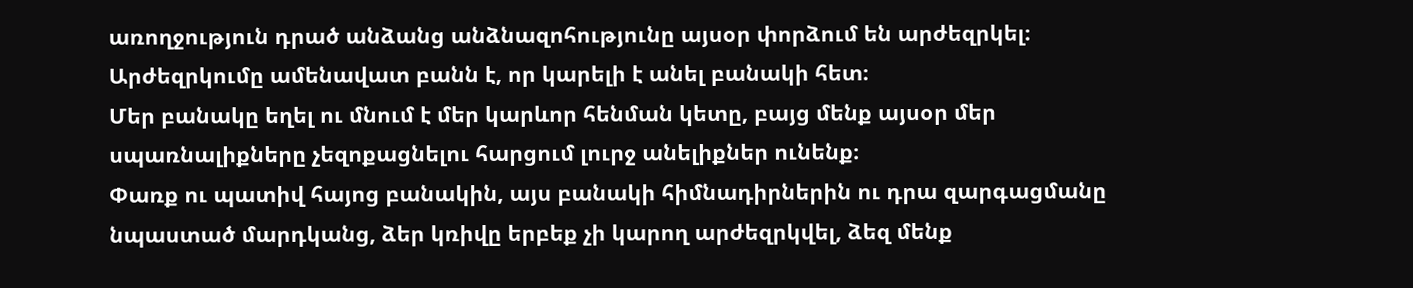առողջություն դրած անձանց անձնազոհությունը այսօր փորձում են արժեզրկել։
Արժեզրկումը ամենավատ բանն է, որ կարելի է անել բանակի հետ։
Մեր բանակը եղել ու մնում է մեր կարևոր հենման կետը, բայց մենք այսօր մեր սպառնալիքները չեզոքացնելու հարցում լուրջ անելիքներ ունենք։
Փառք ու պատիվ հայոց բանակին, այս բանակի հիմնադիրներին ու դրա զարգացմանը նպաստած մարդկանց, ձեր կռիվը երբեք չի կարող արժեզրկվել, ձեզ մենք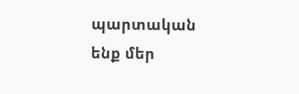պարտական ենք մեր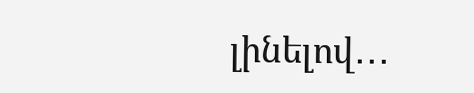լինելով․․․